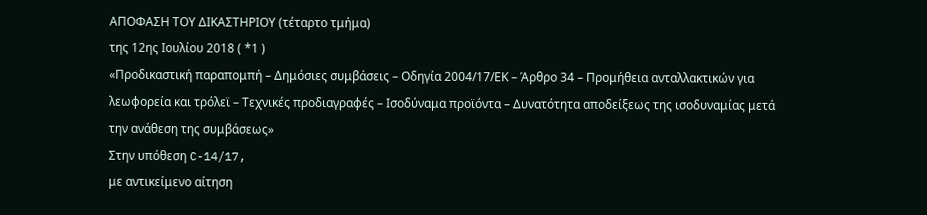ΑΠΟΦΑΣΗ ΤΟΥ ΔΙΚΑΣΤΗΡΙΟΥ (τέταρτο τμήμα)
της 12ης Ιουλίου 2018 ( *1 )
«Προδικαστική παραπομπή – Δημόσιες συμβάσεις – Οδηγία 2004/17/ΕΚ – Άρθρο 34 – Προμήθεια ανταλλακτικών για λεωφορεία και τρόλεϊ – Τεχνικές προδιαγραφές – Ισοδύναμα προϊόντα – Δυνατότητα αποδείξεως της ισοδυναμίας μετά την ανάθεση της συμβάσεως»
Στην υπόθεση C-14/17,
με αντικείμενο αίτηση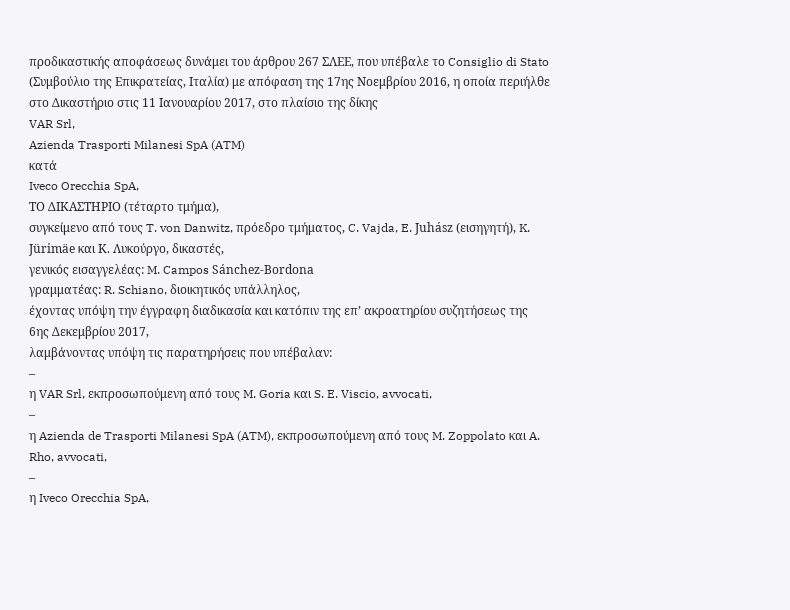προδικαστικής αποφάσεως δυνάμει του άρθρου 267 ΣΛΕΕ, που υπέβαλε το Consiglio di Stato (Συμβούλιο της Επικρατείας, Ιταλία) με απόφαση της 17ης Νοεμβρίου 2016, η οποία περιήλθε στο Δικαστήριο στις 11 Ιανουαρίου 2017, στο πλαίσιο της δίκης
VAR Srl,
Azienda Trasporti Milanesi SpA (ATM)
κατά
Iveco Orecchia SpA,
ΤΟ ΔΙΚΑΣΤΗΡΙΟ (τέταρτο τμήμα),
συγκείμενο από τους T. von Danwitz, πρόεδρο τμήματος, C. Vajda, E. Juhász (εισηγητή), K. Jürimäe και Κ. Λυκούργο, δικαστές,
γενικός εισαγγελέας: M. Campos Sánchez-Bordona
γραμματέας: R. Schiano, διοικητικός υπάλληλος,
έχοντας υπόψη την έγγραφη διαδικασία και κατόπιν της επ’ ακροατηρίου συζητήσεως της 6ης Δεκεμβρίου 2017,
λαμβάνοντας υπόψη τις παρατηρήσεις που υπέβαλαν:
–
η VAR Srl, εκπροσωπούμενη από τους M. Goria και S. E. Viscio, avvocati,
–
η Azienda de Trasporti Milanesi SpA (ATM), εκπροσωπούμενη από τους M. Zoppolato και A. Rho, avvocati,
–
η Iveco Orecchia SpA,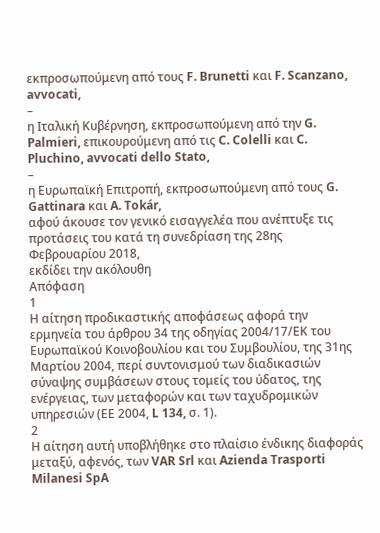εκπροσωπούμενη από τους F. Brunetti και F. Scanzano, avvocati,
–
η Ιταλική Κυβέρνηση, εκπροσωπούμενη από την G. Palmieri, επικουρούμενη από τις C. Colelli και C. Pluchino, avvocati dello Stato,
–
η Ευρωπαϊκή Επιτροπή, εκπροσωπούμενη από τους G. Gattinara και A. Tokár,
αφού άκουσε τον γενικό εισαγγελέα που ανέπτυξε τις προτάσεις του κατά τη συνεδρίαση της 28ης Φεβρουαρίου 2018,
εκδίδει την ακόλουθη
Απόφαση
1
Η αίτηση προδικαστικής αποφάσεως αφορά την ερμηνεία του άρθρου 34 της οδηγίας 2004/17/ΕΚ του Ευρωπαϊκού Κοινοβουλίου και του Συμβουλίου, της 31ης Μαρτίου 2004, περί συντονισμού των διαδικασιών σύναψης συμβάσεων στους τομείς του ύδατος, της ενέργειας, των μεταφορών και των ταχυδρομικών υπηρεσιών (ΕΕ 2004, L 134, σ. 1).
2
Η αίτηση αυτή υποβλήθηκε στο πλαίσιο ένδικης διαφοράς μεταξύ, αφενός, των VAR Srl και Azienda Trasporti Milanesi SpA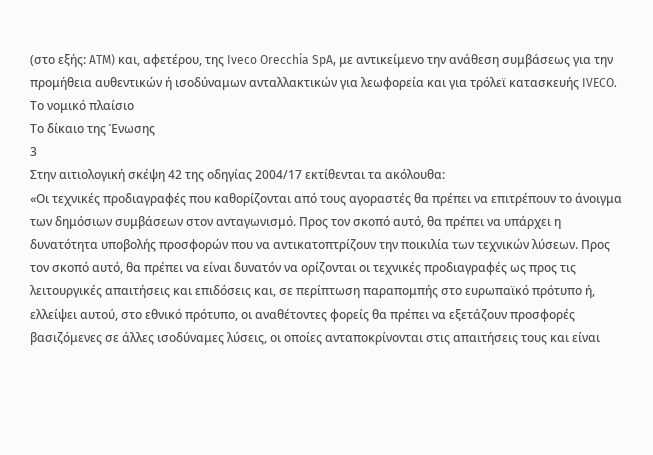(στο εξής: ATM) και, αφετέρου, της Iveco Orecchia SpA, με αντικείμενο την ανάθεση συμβάσεως για την προμήθεια αυθεντικών ή ισοδύναμων ανταλλακτικών για λεωφορεία και για τρόλεϊ κατασκευής IVECO.
Το νομικό πλαίσιο
Το δίκαιο της Ένωσης
3
Στην αιτιολογική σκέψη 42 της οδηγίας 2004/17 εκτίθενται τα ακόλουθα:
«Οι τεχνικές προδιαγραφές που καθορίζονται από τους αγοραστές θα πρέπει να επιτρέπουν το άνοιγμα των δημόσιων συμβάσεων στον ανταγωνισμό. Προς τον σκοπό αυτό, θα πρέπει να υπάρχει η δυνατότητα υποβολής προσφορών που να αντικατοπτρίζουν την ποικιλία των τεχνικών λύσεων. Προς τον σκοπό αυτό, θα πρέπει να είναι δυνατόν να ορίζονται οι τεχνικές προδιαγραφές ως προς τις λειτουργικές απαιτήσεις και επιδόσεις και, σε περίπτωση παραπομπής στο ευρωπαϊκό πρότυπο ή, ελλείψει αυτού, στο εθνικό πρότυπο, οι αναθέτοντες φορείς θα πρέπει να εξετάζουν προσφορές βασιζόμενες σε άλλες ισοδύναμες λύσεις, οι οποίες ανταποκρίνονται στις απαιτήσεις τους και είναι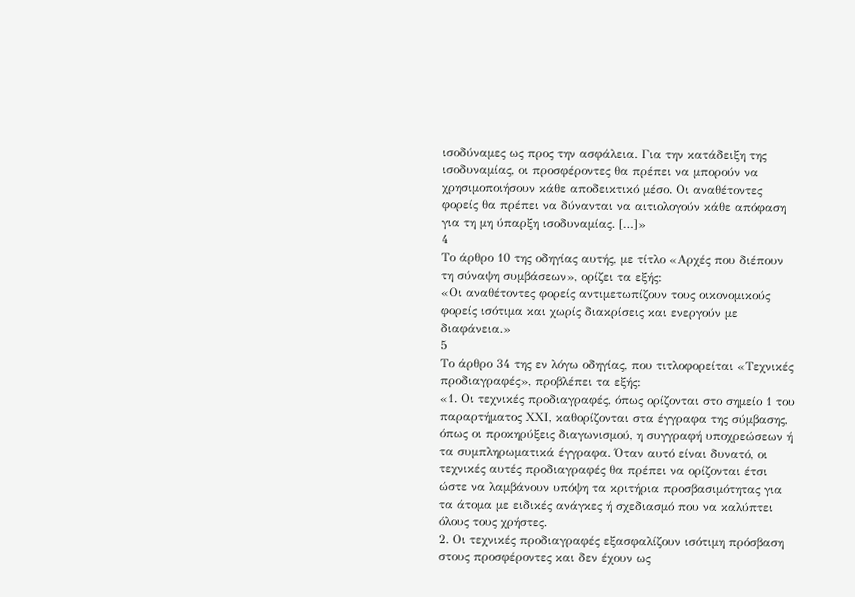ισοδύναμες ως προς την ασφάλεια. Για την κατάδειξη της ισοδυναμίας, οι προσφέροντες θα πρέπει να μπορούν να χρησιμοποιήσουν κάθε αποδεικτικό μέσο. Οι αναθέτοντες φορείς θα πρέπει να δύνανται να αιτιολογούν κάθε απόφαση για τη μη ύπαρξη ισοδυναμίας. […]»
4
Το άρθρο 10 της οδηγίας αυτής, με τίτλο «Αρχές που διέπουν τη σύναψη συμβάσεων», ορίζει τα εξής:
«Οι αναθέτοντες φορείς αντιμετωπίζουν τους οικονομικούς φορείς ισότιμα και χωρίς διακρίσεις και ενεργούν με διαφάνεια.»
5
Το άρθρο 34 της εν λόγω οδηγίας, που τιτλοφορείται «Τεχνικές προδιαγραφές», προβλέπει τα εξής:
«1. Οι τεχνικές προδιαγραφές, όπως ορίζονται στο σημείο 1 του παραρτήματος ΧΧΙ, καθορίζονται στα έγγραφα της σύμβασης, όπως οι προκηρύξεις διαγωνισμού, η συγγραφή υποχρεώσεων ή τα συμπληρωματικά έγγραφα. Όταν αυτό είναι δυνατό, οι τεχνικές αυτές προδιαγραφές θα πρέπει να ορίζονται έτσι ώστε να λαμβάνουν υπόψη τα κριτήρια προσβασιμότητας για τα άτομα με ειδικές ανάγκες ή σχεδιασμό που να καλύπτει όλους τους χρήστες.
2. Οι τεχνικές προδιαγραφές εξασφαλίζουν ισότιμη πρόσβαση στους προσφέροντες και δεν έχουν ως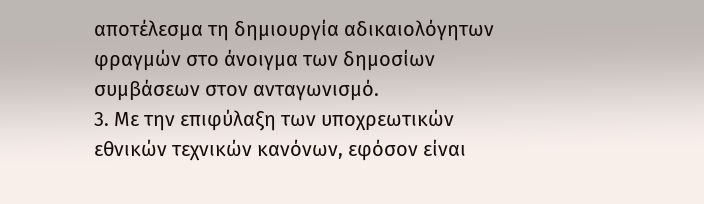αποτέλεσμα τη δημιουργία αδικαιολόγητων φραγμών στο άνοιγμα των δημοσίων συμβάσεων στον ανταγωνισμό.
3. Με την επιφύλαξη των υποχρεωτικών εθνικών τεχνικών κανόνων, εφόσον είναι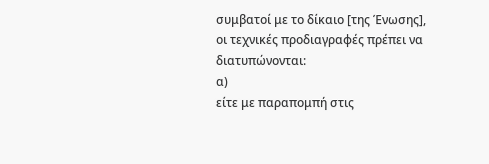συμβατοί με το δίκαιο [της Ένωσης], οι τεχνικές προδιαγραφές πρέπει να διατυπώνονται:
α)
είτε με παραπομπή στις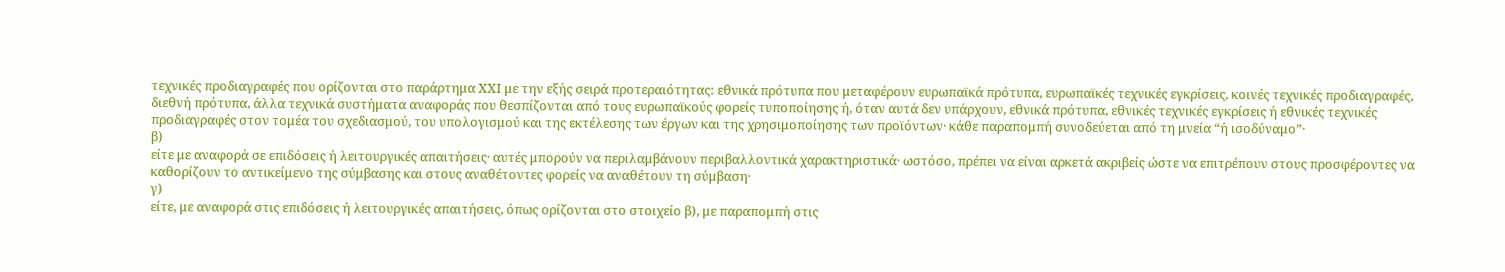τεχνικές προδιαγραφές που ορίζονται στο παράρτημα ΧΧΙ με την εξής σειρά προτεραιότητας: εθνικά πρότυπα που μεταφέρουν ευρωπαϊκά πρότυπα, ευρωπαϊκές τεχνικές εγκρίσεις, κοινές τεχνικές προδιαγραφές, διεθνή πρότυπα, άλλα τεχνικά συστήματα αναφοράς που θεσπίζονται από τους ευρωπαϊκούς φορείς τυποποίησης ή, όταν αυτά δεν υπάρχουν, εθνικά πρότυπα, εθνικές τεχνικές εγκρίσεις ή εθνικές τεχνικές προδιαγραφές στον τομέα του σχεδιασμού, του υπολογισμού και της εκτέλεσης των έργων και της χρησιμοποίησης των προϊόντων· κάθε παραπομπή συνοδεύεται από τη μνεία “ή ισοδύναμο”·
β)
είτε με αναφορά σε επιδόσεις ή λειτουργικές απαιτήσεις· αυτές μπορούν να περιλαμβάνουν περιβαλλοντικά χαρακτηριστικά· ωστόσο, πρέπει να είναι αρκετά ακριβείς ώστε να επιτρέπουν στους προσφέροντες να καθορίζουν το αντικείμενο της σύμβασης και στους αναθέτοντες φορείς να αναθέτουν τη σύμβαση·
γ)
είτε, με αναφορά στις επιδόσεις ή λειτουργικές απαιτήσεις, όπως ορίζονται στο στοιχείο β), με παραπομπή στις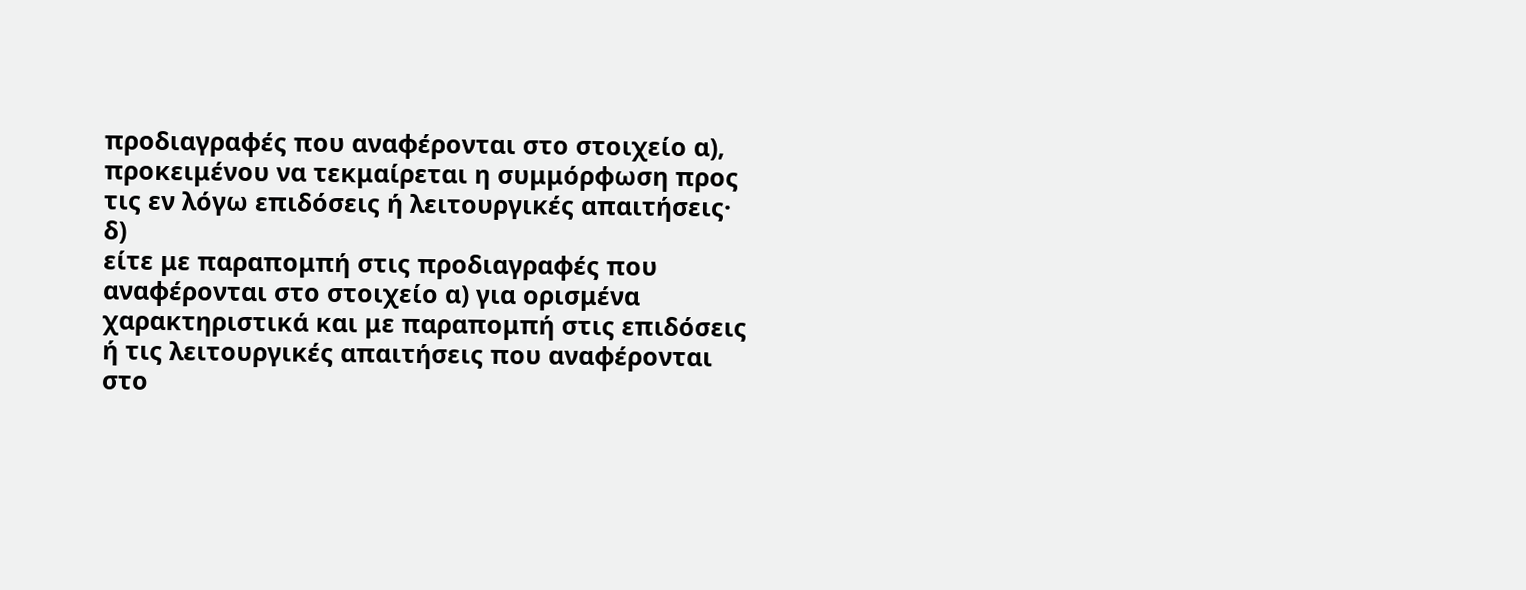προδιαγραφές που αναφέρονται στο στοιχείο α), προκειμένου να τεκμαίρεται η συμμόρφωση προς τις εν λόγω επιδόσεις ή λειτουργικές απαιτήσεις·
δ)
είτε με παραπομπή στις προδιαγραφές που αναφέρονται στο στοιχείο α) για ορισμένα χαρακτηριστικά και με παραπομπή στις επιδόσεις ή τις λειτουργικές απαιτήσεις που αναφέρονται στο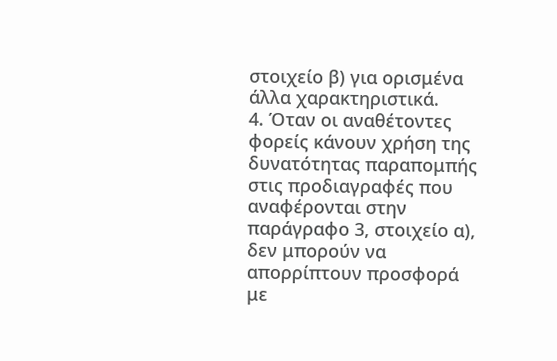στοιχείο β) για ορισμένα άλλα χαρακτηριστικά.
4. Όταν οι αναθέτοντες φορείς κάνουν χρήση της δυνατότητας παραπομπής στις προδιαγραφές που αναφέρονται στην παράγραφο 3, στοιχείο α), δεν μπορούν να απορρίπτουν προσφορά με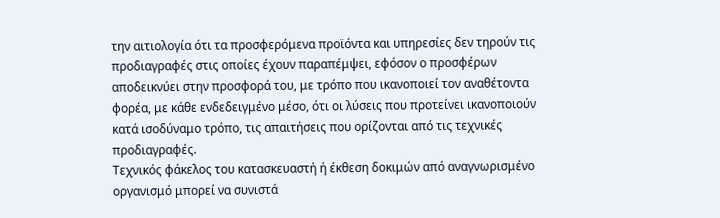την αιτιολογία ότι τα προσφερόμενα προϊόντα και υπηρεσίες δεν τηρούν τις προδιαγραφές στις οποίες έχουν παραπέμψει, εφόσον ο προσφέρων αποδεικνύει στην προσφορά του, με τρόπο που ικανοποιεί τον αναθέτοντα φορέα, με κάθε ενδεδειγμένο μέσο, ότι οι λύσεις που προτείνει ικανοποιούν κατά ισοδύναμο τρόπο, τις απαιτήσεις που ορίζονται από τις τεχνικές προδιαγραφές.
Τεχνικός φάκελος του κατασκευαστή ή έκθεση δοκιμών από αναγνωρισμένο οργανισμό μπορεί να συνιστά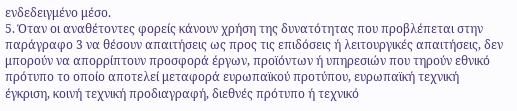ενδεδειγμένο μέσο.
5. Όταν οι αναθέτοντες φορείς κάνουν χρήση της δυνατότητας που προβλέπεται στην παράγραφο 3 να θέσουν απαιτήσεις ως προς τις επιδόσεις ή λειτουργικές απαιτήσεις, δεν μπορούν να απορρίπτουν προσφορά έργων, προϊόντων ή υπηρεσιών που τηρούν εθνικό πρότυπο το οποίο αποτελεί μεταφορά ευρωπαϊκού προτύπου, ευρωπαϊκή τεχνική έγκριση, κοινή τεχνική προδιαγραφή, διεθνές πρότυπο ή τεχνικό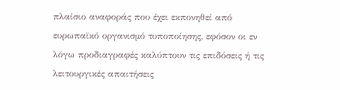πλαίσιο αναφοράς που έχει εκπονηθεί από ευρωπαϊκό οργανισμό τυποποίησης, εφόσον οι εν λόγω προδιαγραφές καλύπτουν τις επιδόσεις ή τις λειτουργικές απαιτήσεις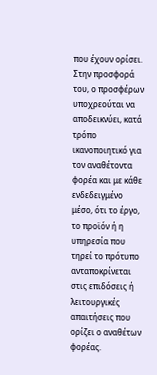που έχουν ορίσει.
Στην προσφορά του, ο προσφέρων υποχρεούται να αποδεικνύει, κατά τρόπο ικανοποιητικό για τον αναθέτοντα φορέα και με κάθε ενδεδειγμένο μέσο, ότι το έργο, το προϊόν ή η υπηρεσία που τηρεί το πρότυπο ανταποκρίνεται στις επιδόσεις ή λειτουργικές απαιτήσεις που ορίζει ο αναθέτων φορέας.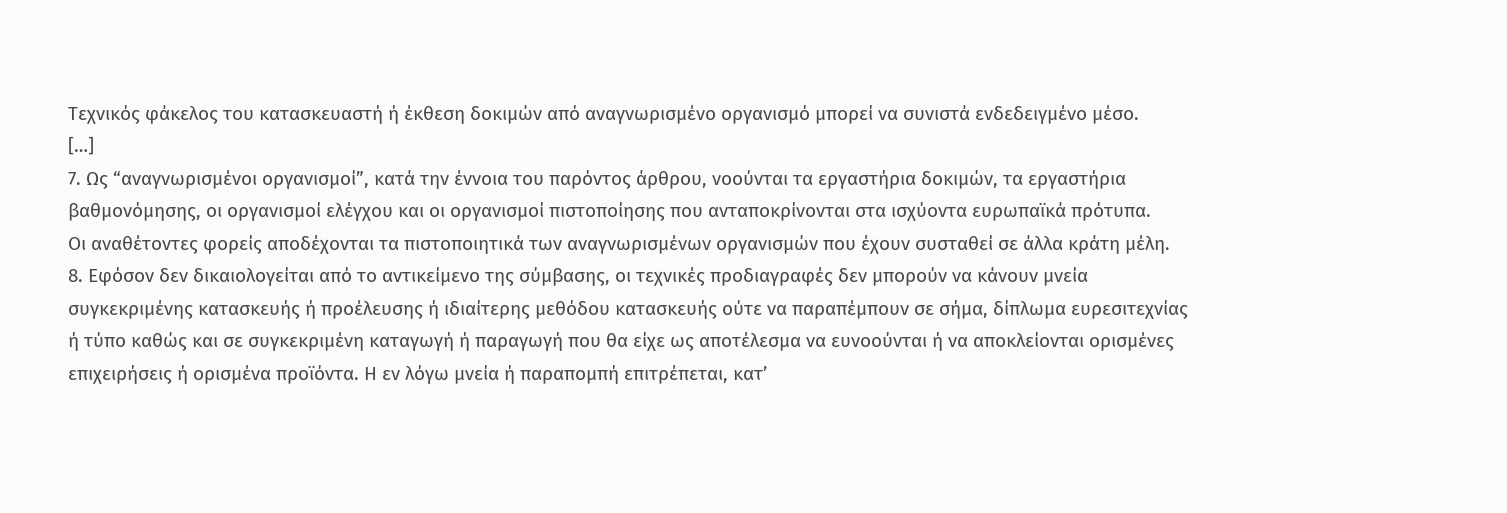Τεχνικός φάκελος του κατασκευαστή ή έκθεση δοκιμών από αναγνωρισμένο οργανισμό μπορεί να συνιστά ενδεδειγμένο μέσο.
[…]
7. Ως “αναγνωρισμένοι οργανισμοί”, κατά την έννοια του παρόντος άρθρου, νοούνται τα εργαστήρια δοκιμών, τα εργαστήρια βαθμονόμησης, οι οργανισμοί ελέγχου και οι οργανισμοί πιστοποίησης που ανταποκρίνονται στα ισχύοντα ευρωπαϊκά πρότυπα.
Οι αναθέτοντες φορείς αποδέχονται τα πιστοποιητικά των αναγνωρισμένων οργανισμών που έχουν συσταθεί σε άλλα κράτη μέλη.
8. Εφόσον δεν δικαιολογείται από το αντικείμενο της σύμβασης, οι τεχνικές προδιαγραφές δεν μπορούν να κάνουν μνεία συγκεκριμένης κατασκευής ή προέλευσης ή ιδιαίτερης μεθόδου κατασκευής ούτε να παραπέμπουν σε σήμα, δίπλωμα ευρεσιτεχνίας ή τύπο καθώς και σε συγκεκριμένη καταγωγή ή παραγωγή που θα είχε ως αποτέλεσμα να ευνοούνται ή να αποκλείονται ορισμένες επιχειρήσεις ή ορισμένα προϊόντα. Η εν λόγω μνεία ή παραπομπή επιτρέπεται, κατ’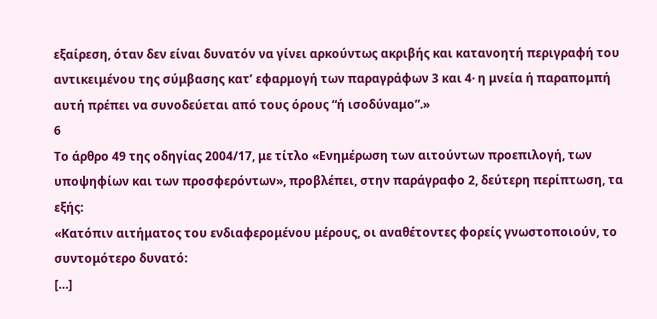εξαίρεση, όταν δεν είναι δυνατόν να γίνει αρκούντως ακριβής και κατανοητή περιγραφή του αντικειμένου της σύμβασης κατ’ εφαρμογή των παραγράφων 3 και 4· η μνεία ή παραπομπή αυτή πρέπει να συνοδεύεται από τους όρους “ή ισοδύναμο”.»
6
Το άρθρο 49 της οδηγίας 2004/17, με τίτλο «Ενημέρωση των αιτούντων προεπιλογή, των υποψηφίων και των προσφερόντων», προβλέπει, στην παράγραφο 2, δεύτερη περίπτωση, τα εξής:
«Κατόπιν αιτήματος του ενδιαφερομένου μέρους, οι αναθέτοντες φορείς γνωστοποιούν, το συντομότερο δυνατό:
[…]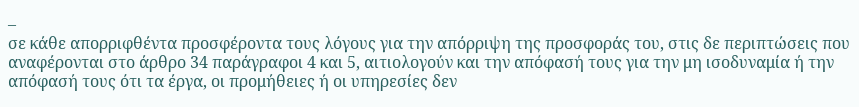–
σε κάθε απορριφθέντα προσφέροντα τους λόγους για την απόρριψη της προσφοράς του, στις δε περιπτώσεις που αναφέρονται στο άρθρο 34 παράγραφοι 4 και 5, αιτιολογούν και την απόφασή τους για την μη ισοδυναμία ή την απόφασή τους ότι τα έργα, οι προμήθειες ή οι υπηρεσίες δεν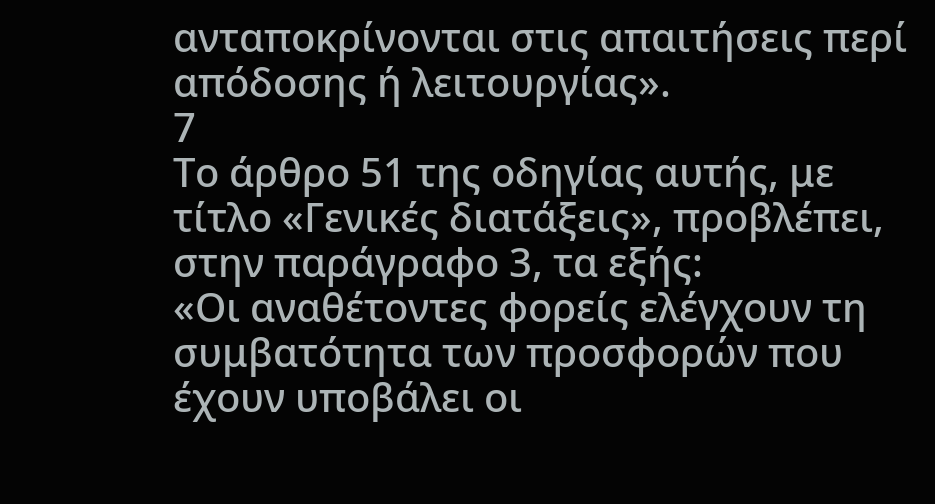ανταποκρίνονται στις απαιτήσεις περί απόδοσης ή λειτουργίας».
7
Το άρθρο 51 της οδηγίας αυτής, με τίτλο «Γενικές διατάξεις», προβλέπει, στην παράγραφο 3, τα εξής:
«Οι αναθέτοντες φορείς ελέγχουν τη συμβατότητα των προσφορών που έχουν υποβάλει οι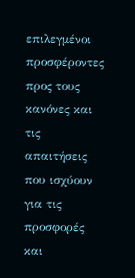επιλεγμένοι προσφέροντες προς τους κανόνες και τις απαιτήσεις που ισχύουν για τις προσφορές και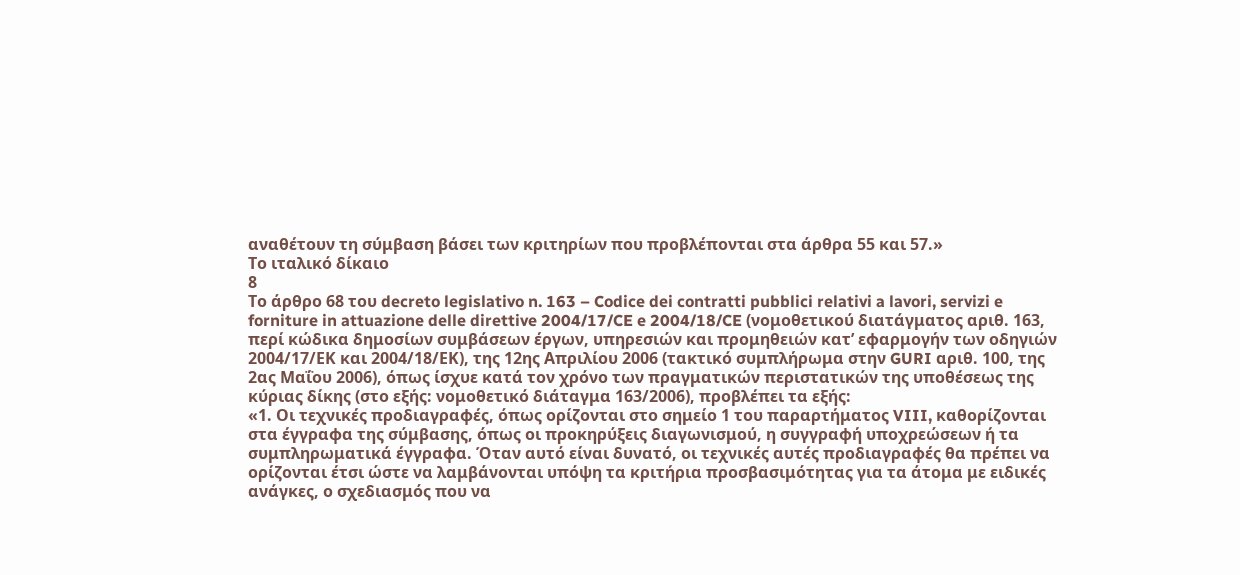αναθέτουν τη σύμβαση βάσει των κριτηρίων που προβλέπονται στα άρθρα 55 και 57.»
Το ιταλικό δίκαιο
8
Το άρθρο 68 του decreto legislativo n. 163 – Codice dei contratti pubblici relativi a lavori, servizi e forniture in attuazione delle direttive 2004/17/CE e 2004/18/CE (νομοθετικού διατάγματος αριθ. 163, περί κώδικα δημοσίων συμβάσεων έργων, υπηρεσιών και προμηθειών κατ’ εφαρμογήν των οδηγιών 2004/17/ΕΚ και 2004/18/ΕΚ), της 12ης Απριλίου 2006 (τακτικό συμπλήρωμα στην GURI αριθ. 100, της 2ας Μαΐου 2006), όπως ίσχυε κατά τον χρόνο των πραγματικών περιστατικών της υποθέσεως της κύριας δίκης (στο εξής: νομοθετικό διάταγμα 163/2006), προβλέπει τα εξής:
«1. Οι τεχνικές προδιαγραφές, όπως ορίζονται στο σημείο 1 του παραρτήματος VIII, καθορίζονται στα έγγραφα της σύμβασης, όπως οι προκηρύξεις διαγωνισμού, η συγγραφή υποχρεώσεων ή τα συμπληρωματικά έγγραφα. Όταν αυτό είναι δυνατό, οι τεχνικές αυτές προδιαγραφές θα πρέπει να ορίζονται έτσι ώστε να λαμβάνονται υπόψη τα κριτήρια προσβασιμότητας για τα άτομα με ειδικές ανάγκες, ο σχεδιασμός που να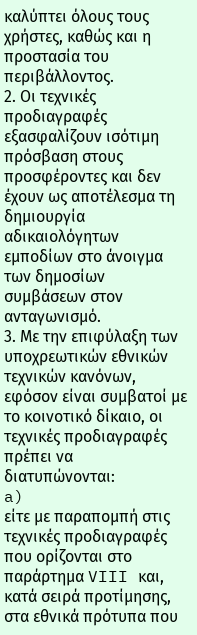καλύπτει όλους τους χρήστες, καθώς και η προστασία του περιβάλλοντος.
2. Οι τεχνικές προδιαγραφές εξασφαλίζουν ισότιμη πρόσβαση στους προσφέροντες και δεν έχουν ως αποτέλεσμα τη δημιουργία αδικαιολόγητων εμποδίων στο άνοιγμα των δημοσίων συμβάσεων στον ανταγωνισμό.
3. Με την επιφύλαξη των υποχρεωτικών εθνικών τεχνικών κανόνων, εφόσον είναι συμβατοί με το κοινοτικό δίκαιο, οι τεχνικές προδιαγραφές πρέπει να διατυπώνονται:
a)
είτε με παραπομπή στις τεχνικές προδιαγραφές που ορίζονται στο παράρτημα VIII και, κατά σειρά προτίμησης, στα εθνικά πρότυπα που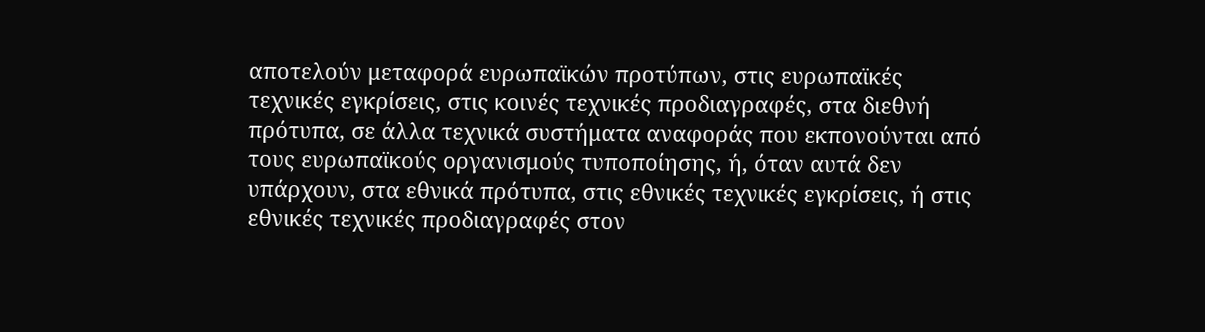αποτελούν μεταφορά ευρωπαϊκών προτύπων, στις ευρωπαϊκές τεχνικές εγκρίσεις, στις κοινές τεχνικές προδιαγραφές, στα διεθνή πρότυπα, σε άλλα τεχνικά συστήματα αναφοράς που εκπονούνται από τους ευρωπαϊκούς οργανισμούς τυποποίησης, ή, όταν αυτά δεν υπάρχουν, στα εθνικά πρότυπα, στις εθνικές τεχνικές εγκρίσεις, ή στις εθνικές τεχνικές προδιαγραφές στον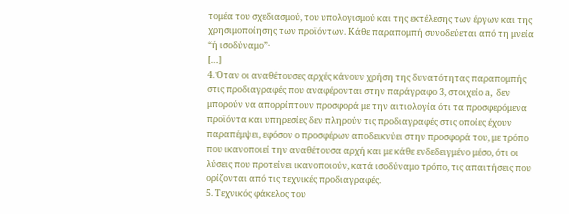τομέα του σχεδιασμού, του υπολογισμού και της εκτέλεσης των έργων και της χρησιμοποίησης των προϊόντων. Κάθε παραπομπή συνοδεύεται από τη μνεία “ή ισοδύναμο”·
[…]
4. Όταν οι αναθέτουσες αρχές κάνουν χρήση της δυνατότητας παραπομπής στις προδιαγραφές που αναφέρονται στην παράγραφο 3, στοιχείο a, δεν μπορούν να απορρίπτουν προσφορά με την αιτιολογία ότι τα προσφερόμενα προϊόντα και υπηρεσίες δεν πληρούν τις προδιαγραφές στις οποίες έχουν παραπέμψει, εφόσον ο προσφέρων αποδεικνύει στην προσφορά του, με τρόπο που ικανοποιεί την αναθέτουσα αρχή και με κάθε ενδεδειγμένο μέσο, ότι οι λύσεις που προτείνει ικανοποιούν, κατά ισοδύναμο τρόπο, τις απαιτήσεις που ορίζονται από τις τεχνικές προδιαγραφές.
5. Τεχνικός φάκελος του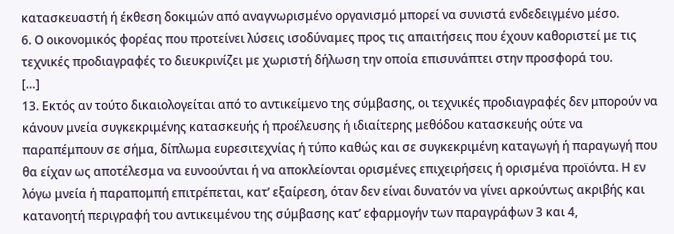κατασκευαστή ή έκθεση δοκιμών από αναγνωρισμένο οργανισμό μπορεί να συνιστά ενδεδειγμένο μέσο.
6. Ο οικονομικός φορέας που προτείνει λύσεις ισοδύναμες προς τις απαιτήσεις που έχουν καθοριστεί με τις τεχνικές προδιαγραφές το διευκρινίζει με χωριστή δήλωση την οποία επισυνάπτει στην προσφορά του.
[…]
13. Εκτός αν τούτο δικαιολογείται από το αντικείμενο της σύμβασης, οι τεχνικές προδιαγραφές δεν μπορούν να κάνουν μνεία συγκεκριμένης κατασκευής ή προέλευσης ή ιδιαίτερης μεθόδου κατασκευής ούτε να παραπέμπουν σε σήμα, δίπλωμα ευρεσιτεχνίας ή τύπο καθώς και σε συγκεκριμένη καταγωγή ή παραγωγή που θα είχαν ως αποτέλεσμα να ευνοούνται ή να αποκλείονται ορισμένες επιχειρήσεις ή ορισμένα προϊόντα. Η εν λόγω μνεία ή παραπομπή επιτρέπεται, κατ’ εξαίρεση, όταν δεν είναι δυνατόν να γίνει αρκούντως ακριβής και κατανοητή περιγραφή του αντικειμένου της σύμβασης κατ’ εφαρμογήν των παραγράφων 3 και 4,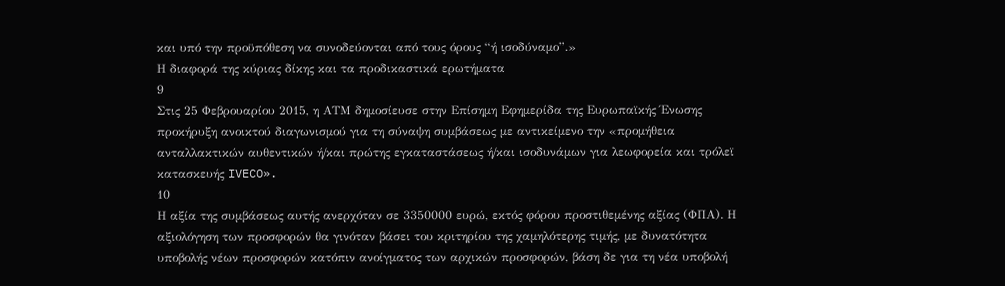και υπό την προϋπόθεση να συνοδεύονται από τους όρους “ή ισοδύναμο”.»
Η διαφορά της κύριας δίκης και τα προδικαστικά ερωτήματα
9
Στις 25 Φεβρουαρίου 2015, η ΑΤΜ δημοσίευσε στην Επίσημη Εφημερίδα της Ευρωπαϊκής Ένωσης προκήρυξη ανοικτού διαγωνισμού για τη σύναψη συμβάσεως με αντικείμενο την «προμήθεια ανταλλακτικών αυθεντικών ή/και πρώτης εγκαταστάσεως ή/και ισοδυνάμων για λεωφορεία και τρόλεϊ κατασκευής IVECO».
10
Η αξία της συμβάσεως αυτής ανερχόταν σε 3350000 ευρώ, εκτός φόρου προστιθεμένης αξίας (ΦΠΑ). Η αξιολόγηση των προσφορών θα γινόταν βάσει του κριτηρίου της χαμηλότερης τιμής, με δυνατότητα υποβολής νέων προσφορών κατόπιν ανοίγματος των αρχικών προσφορών, βάση δε για τη νέα υποβολή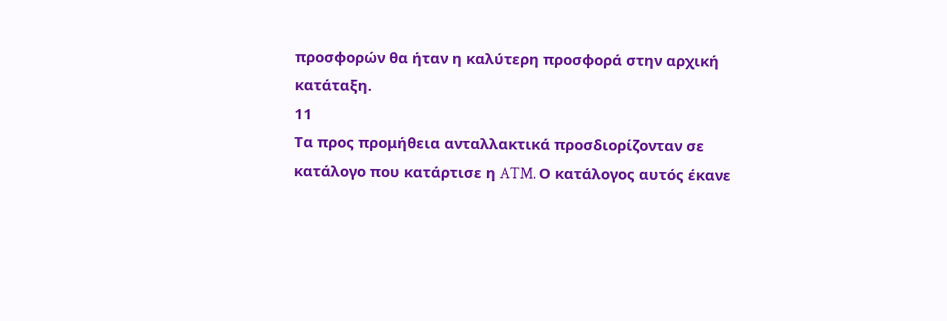προσφορών θα ήταν η καλύτερη προσφορά στην αρχική κατάταξη.
11
Τα προς προμήθεια ανταλλακτικά προσδιορίζονταν σε κατάλογο που κατάρτισε η ATM. Ο κατάλογος αυτός έκανε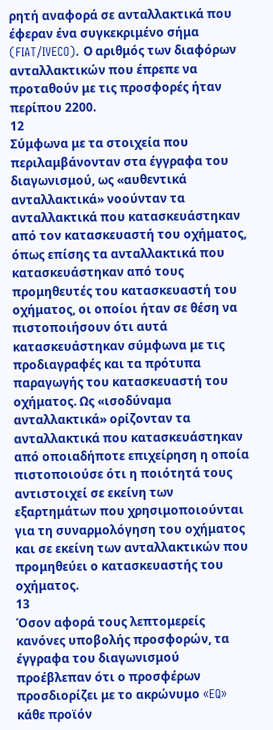ρητή αναφορά σε ανταλλακτικά που έφεραν ένα συγκεκριμένο σήμα (FIAT/IVECO). Ο αριθμός των διαφόρων ανταλλακτικών που έπρεπε να προταθούν με τις προσφορές ήταν περίπου 2200.
12
Σύμφωνα με τα στοιχεία που περιλαμβάνονταν στα έγγραφα του διαγωνισμού, ως «αυθεντικά ανταλλακτικά» νοούνταν τα ανταλλακτικά που κατασκευάστηκαν από τον κατασκευαστή του οχήματος, όπως επίσης τα ανταλλακτικά που κατασκευάστηκαν από τους προμηθευτές του κατασκευαστή του οχήματος, οι οποίοι ήταν σε θέση να πιστοποιήσουν ότι αυτά κατασκευάστηκαν σύμφωνα με τις προδιαγραφές και τα πρότυπα παραγωγής του κατασκευαστή του οχήματος. Ως «ισοδύναμα ανταλλακτικά» ορίζονταν τα ανταλλακτικά που κατασκευάστηκαν από οποιαδήποτε επιχείρηση η οποία πιστοποιούσε ότι η ποιότητά τους αντιστοιχεί σε εκείνη των εξαρτημάτων που χρησιμοποιούνται για τη συναρμολόγηση του οχήματος και σε εκείνη των ανταλλακτικών που προμηθεύει ο κατασκευαστής του οχήματος.
13
Όσον αφορά τους λεπτομερείς κανόνες υποβολής προσφορών, τα έγγραφα του διαγωνισμού προέβλεπαν ότι ο προσφέρων προσδιορίζει με το ακρώνυμο «EQ» κάθε προϊόν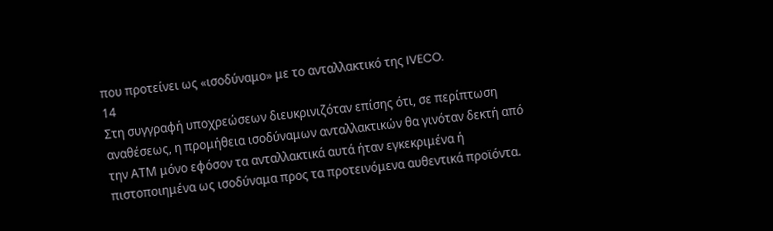που προτείνει ως «ισοδύναμο» με το ανταλλακτικό της IVECO.
14
Στη συγγραφή υποχρεώσεων διευκρινιζόταν επίσης ότι, σε περίπτωση αναθέσεως, η προμήθεια ισοδύναμων ανταλλακτικών θα γινόταν δεκτή από την ΑΤΜ μόνο εφόσον τα ανταλλακτικά αυτά ήταν εγκεκριμένα ή πιστοποιημένα ως ισοδύναμα προς τα προτεινόμενα αυθεντικά προϊόντα.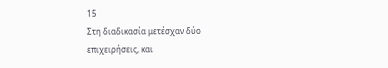15
Στη διαδικασία μετέσχαν δύο επιχειρήσεις, και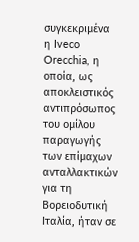συγκεκριμένα η Iveco Orecchia, η οποία, ως αποκλειστικός αντιπρόσωπος του ομίλου παραγωγής των επίμαχων ανταλλακτικών για τη Βορειοδυτική Ιταλία, ήταν σε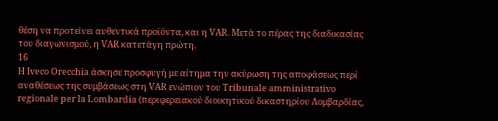θέση να προτείνει αυθεντικά προϊόντα, και η VAR. Μετά το πέρας της διαδικασίας του διαγωνισμού, η VAR κατετάγη πρώτη.
16
Η Iveco Orecchia άσκησε προσφυγή με αίτημα την ακύρωση της αποφάσεως περί αναθέσεως της συμβάσεως στη VAR ενώπιον του Tribunale amministrativo regionale per la Lombardia (περιφερειακού διοικητικού δικαστηρίου Λομβαρδίας,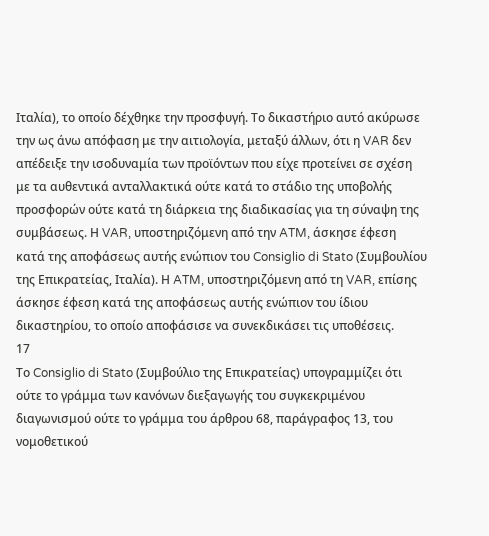Ιταλία), το οποίο δέχθηκε την προσφυγή. Το δικαστήριο αυτό ακύρωσε την ως άνω απόφαση με την αιτιολογία, μεταξύ άλλων, ότι η VAR δεν απέδειξε την ισοδυναμία των προϊόντων που είχε προτείνει σε σχέση με τα αυθεντικά ανταλλακτικά ούτε κατά το στάδιο της υποβολής προσφορών ούτε κατά τη διάρκεια της διαδικασίας για τη σύναψη της συμβάσεως. Η VAR, υποστηριζόμενη από την ATM, άσκησε έφεση κατά της αποφάσεως αυτής ενώπιον του Consiglio di Stato (Συμβουλίου της Επικρατείας, Ιταλία). Η ATM, υποστηριζόμενη από τη VAR, επίσης άσκησε έφεση κατά της αποφάσεως αυτής ενώπιον του ίδιου δικαστηρίου, το οποίο αποφάσισε να συνεκδικάσει τις υποθέσεις.
17
Το Consiglio di Stato (Συμβούλιο της Επικρατείας) υπογραμμίζει ότι ούτε το γράμμα των κανόνων διεξαγωγής του συγκεκριμένου διαγωνισμού ούτε το γράμμα του άρθρου 68, παράγραφος 13, του νομοθετικού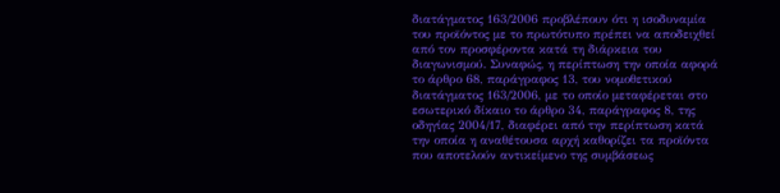διατάγματος 163/2006 προβλέπουν ότι η ισοδυναμία του προϊόντος με το πρωτότυπο πρέπει να αποδειχθεί από τον προσφέροντα κατά τη διάρκεια του διαγωνισμού. Συναφώς, η περίπτωση την οποία αφορά το άρθρο 68, παράγραφος 13, του νομοθετικού διατάγματος 163/2006, με το οποίο μεταφέρεται στο εσωτερικό δίκαιο το άρθρο 34, παράγραφος 8, της οδηγίας 2004/17, διαφέρει από την περίπτωση κατά την οποία η αναθέτουσα αρχή καθορίζει τα προϊόντα που αποτελούν αντικείμενο της συμβάσεως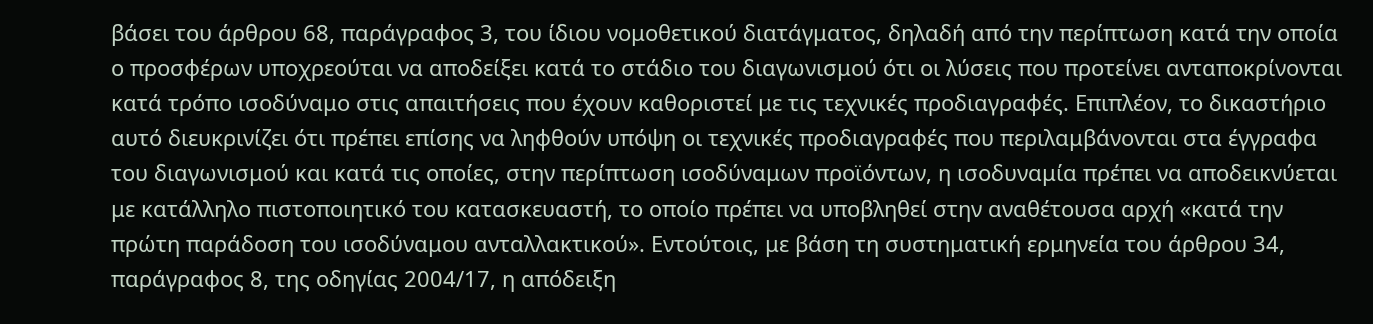βάσει του άρθρου 68, παράγραφος 3, του ίδιου νομοθετικού διατάγματος, δηλαδή από την περίπτωση κατά την οποία ο προσφέρων υποχρεούται να αποδείξει κατά το στάδιο του διαγωνισμού ότι οι λύσεις που προτείνει ανταποκρίνονται κατά τρόπο ισοδύναμο στις απαιτήσεις που έχουν καθοριστεί με τις τεχνικές προδιαγραφές. Επιπλέον, το δικαστήριο αυτό διευκρινίζει ότι πρέπει επίσης να ληφθούν υπόψη οι τεχνικές προδιαγραφές που περιλαμβάνονται στα έγγραφα του διαγωνισμού και κατά τις οποίες, στην περίπτωση ισοδύναμων προϊόντων, η ισοδυναμία πρέπει να αποδεικνύεται με κατάλληλο πιστοποιητικό του κατασκευαστή, το οποίο πρέπει να υποβληθεί στην αναθέτουσα αρχή «κατά την πρώτη παράδοση του ισοδύναμου ανταλλακτικού». Εντούτοις, με βάση τη συστηματική ερμηνεία του άρθρου 34, παράγραφος 8, της οδηγίας 2004/17, η απόδειξη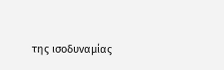της ισοδυναμίας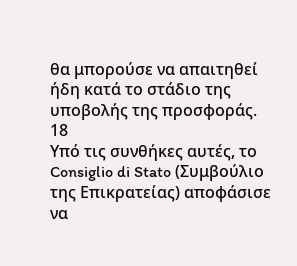θα μπορούσε να απαιτηθεί ήδη κατά το στάδιο της υποβολής της προσφοράς.
18
Υπό τις συνθήκες αυτές, το Consiglio di Stato (Συμβούλιο της Επικρατείας) αποφάσισε να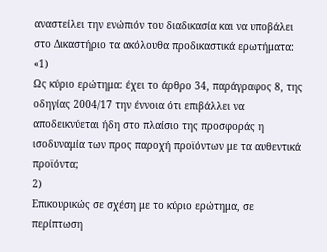αναστείλει την ενώπιόν του διαδικασία και να υποβάλει στο Δικαστήριο τα ακόλουθα προδικαστικά ερωτήματα:
«1)
Ως κύριο ερώτημα: έχει το άρθρο 34, παράγραφος 8, της οδηγίας 2004/17 την έννοια ότι επιβάλλει να αποδεικνύεται ήδη στο πλαίσιο της προσφοράς η ισοδυναμία των προς παροχή προϊόντων με τα αυθεντικά προϊόντα;
2)
Επικουρικώς σε σχέση με το κύριο ερώτημα, σε περίπτωση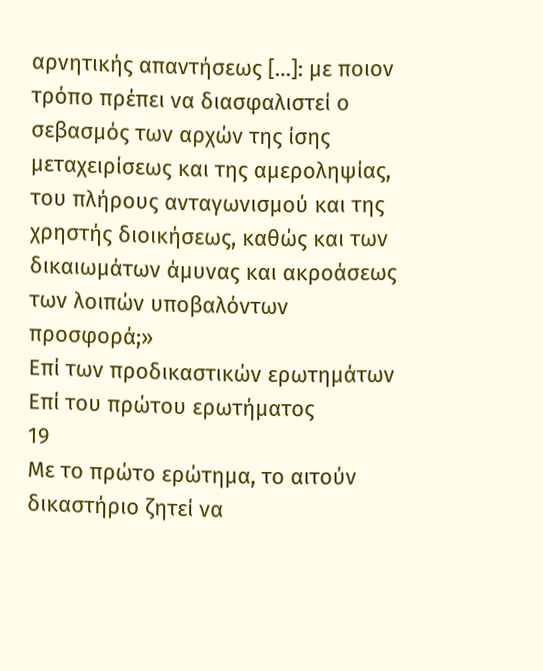αρνητικής απαντήσεως […]: με ποιον τρόπο πρέπει να διασφαλιστεί ο σεβασμός των αρχών της ίσης μεταχειρίσεως και της αμεροληψίας, του πλήρους ανταγωνισμού και της χρηστής διοικήσεως, καθώς και των δικαιωμάτων άμυνας και ακροάσεως των λοιπών υποβαλόντων προσφορά;»
Επί των προδικαστικών ερωτημάτων
Επί του πρώτου ερωτήματος
19
Με το πρώτο ερώτημα, το αιτούν δικαστήριο ζητεί να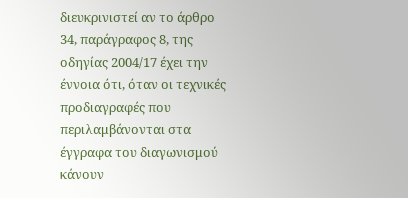διευκρινιστεί αν το άρθρο 34, παράγραφος 8, της οδηγίας 2004/17 έχει την έννοια ότι, όταν οι τεχνικές προδιαγραφές που περιλαμβάνονται στα έγγραφα του διαγωνισμού κάνουν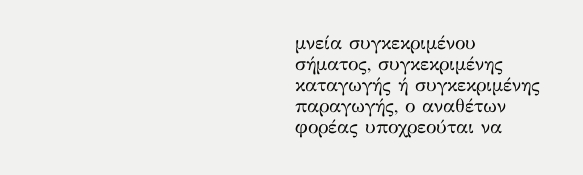μνεία συγκεκριμένου σήματος, συγκεκριμένης καταγωγής ή συγκεκριμένης παραγωγής, ο αναθέτων φορέας υποχρεούται να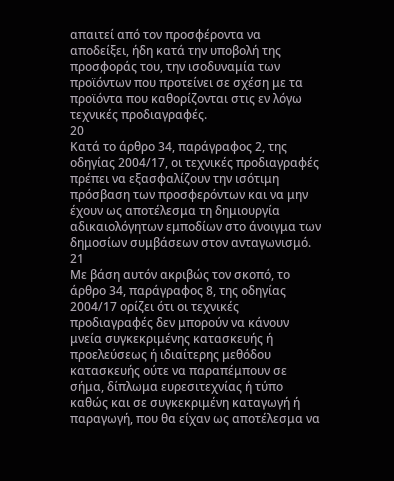απαιτεί από τον προσφέροντα να αποδείξει, ήδη κατά την υποβολή της προσφοράς του, την ισοδυναμία των προϊόντων που προτείνει σε σχέση με τα προϊόντα που καθορίζονται στις εν λόγω τεχνικές προδιαγραφές.
20
Κατά το άρθρο 34, παράγραφος 2, της οδηγίας 2004/17, οι τεχνικές προδιαγραφές πρέπει να εξασφαλίζουν την ισότιμη πρόσβαση των προσφερόντων και να μην έχουν ως αποτέλεσμα τη δημιουργία αδικαιολόγητων εμποδίων στο άνοιγμα των δημοσίων συμβάσεων στον ανταγωνισμό.
21
Με βάση αυτόν ακριβώς τον σκοπό, το άρθρο 34, παράγραφος 8, της οδηγίας 2004/17 ορίζει ότι οι τεχνικές προδιαγραφές δεν μπορούν να κάνουν μνεία συγκεκριμένης κατασκευής ή προελεύσεως ή ιδιαίτερης μεθόδου κατασκευής ούτε να παραπέμπουν σε σήμα, δίπλωμα ευρεσιτεχνίας ή τύπο καθώς και σε συγκεκριμένη καταγωγή ή παραγωγή, που θα είχαν ως αποτέλεσμα να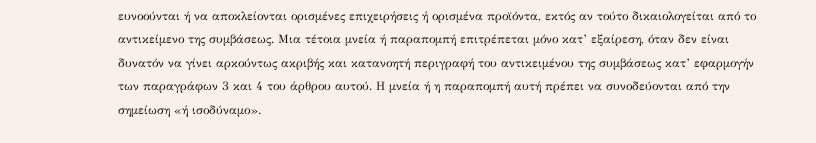ευνοούνται ή να αποκλείονται ορισμένες επιχειρήσεις ή ορισμένα προϊόντα, εκτός αν τούτο δικαιολογείται από το αντικείμενο της συμβάσεως. Μια τέτοια μνεία ή παραπομπή επιτρέπεται μόνο κατ’ εξαίρεση, όταν δεν είναι δυνατόν να γίνει αρκούντως ακριβής και κατανοητή περιγραφή του αντικειμένου της συμβάσεως κατ’ εφαρμογήν των παραγράφων 3 και 4 του άρθρου αυτού. Η μνεία ή η παραπομπή αυτή πρέπει να συνοδεύονται από την σημείωση «ή ισοδύναμο».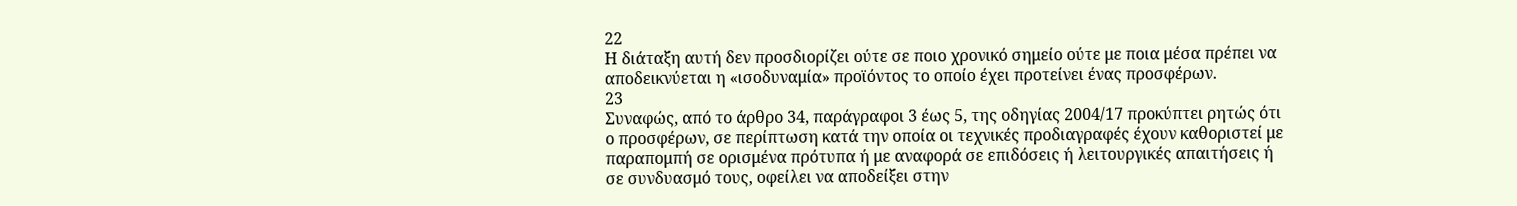22
Η διάταξη αυτή δεν προσδιορίζει ούτε σε ποιο χρονικό σημείο ούτε με ποια μέσα πρέπει να αποδεικνύεται η «ισοδυναμία» προϊόντος το οποίο έχει προτείνει ένας προσφέρων.
23
Συναφώς, από το άρθρο 34, παράγραφοι 3 έως 5, της οδηγίας 2004/17 προκύπτει ρητώς ότι ο προσφέρων, σε περίπτωση κατά την οποία οι τεχνικές προδιαγραφές έχουν καθοριστεί με παραπομπή σε ορισμένα πρότυπα ή με αναφορά σε επιδόσεις ή λειτουργικές απαιτήσεις ή σε συνδυασμό τους, οφείλει να αποδείξει στην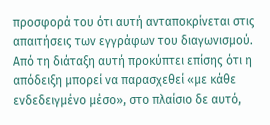προσφορά του ότι αυτή ανταποκρίνεται στις απαιτήσεις των εγγράφων του διαγωνισμού. Από τη διάταξη αυτή προκύπτει επίσης ότι η απόδειξη μπορεί να παρασχεθεί «με κάθε ενδεδειγμένο μέσο», στο πλαίσιο δε αυτό,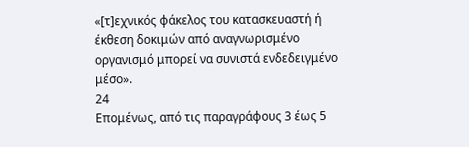«[τ]εχνικός φάκελος του κατασκευαστή ή έκθεση δοκιμών από αναγνωρισμένο οργανισμό μπορεί να συνιστά ενδεδειγμένο μέσο».
24
Επομένως, από τις παραγράφους 3 έως 5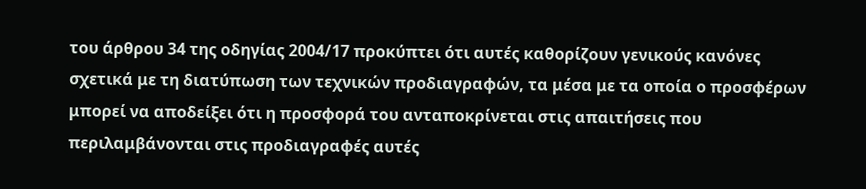του άρθρου 34 της οδηγίας 2004/17 προκύπτει ότι αυτές καθορίζουν γενικούς κανόνες σχετικά με τη διατύπωση των τεχνικών προδιαγραφών, τα μέσα με τα οποία ο προσφέρων μπορεί να αποδείξει ότι η προσφορά του ανταποκρίνεται στις απαιτήσεις που περιλαμβάνονται στις προδιαγραφές αυτές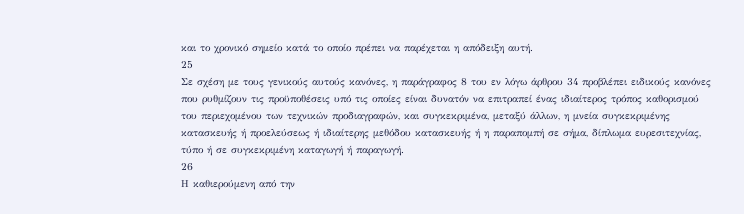και το χρονικό σημείο κατά το οποίο πρέπει να παρέχεται η απόδειξη αυτή.
25
Σε σχέση με τους γενικούς αυτούς κανόνες, η παράγραφος 8 του εν λόγω άρθρου 34 προβλέπει ειδικούς κανόνες που ρυθμίζουν τις προϋποθέσεις υπό τις οποίες είναι δυνατόν να επιτραπεί ένας ιδιαίτερος τρόπος καθορισμού του περιεχομένου των τεχνικών προδιαγραφών, και συγκεκριμένα, μεταξύ άλλων, η μνεία συγκεκριμένης κατασκευής ή προελεύσεως ή ιδιαίτερης μεθόδου κατασκευής ή η παραπομπή σε σήμα, δίπλωμα ευρεσιτεχνίας, τύπο ή σε συγκεκριμένη καταγωγή ή παραγωγή.
26
Η καθιερούμενη από την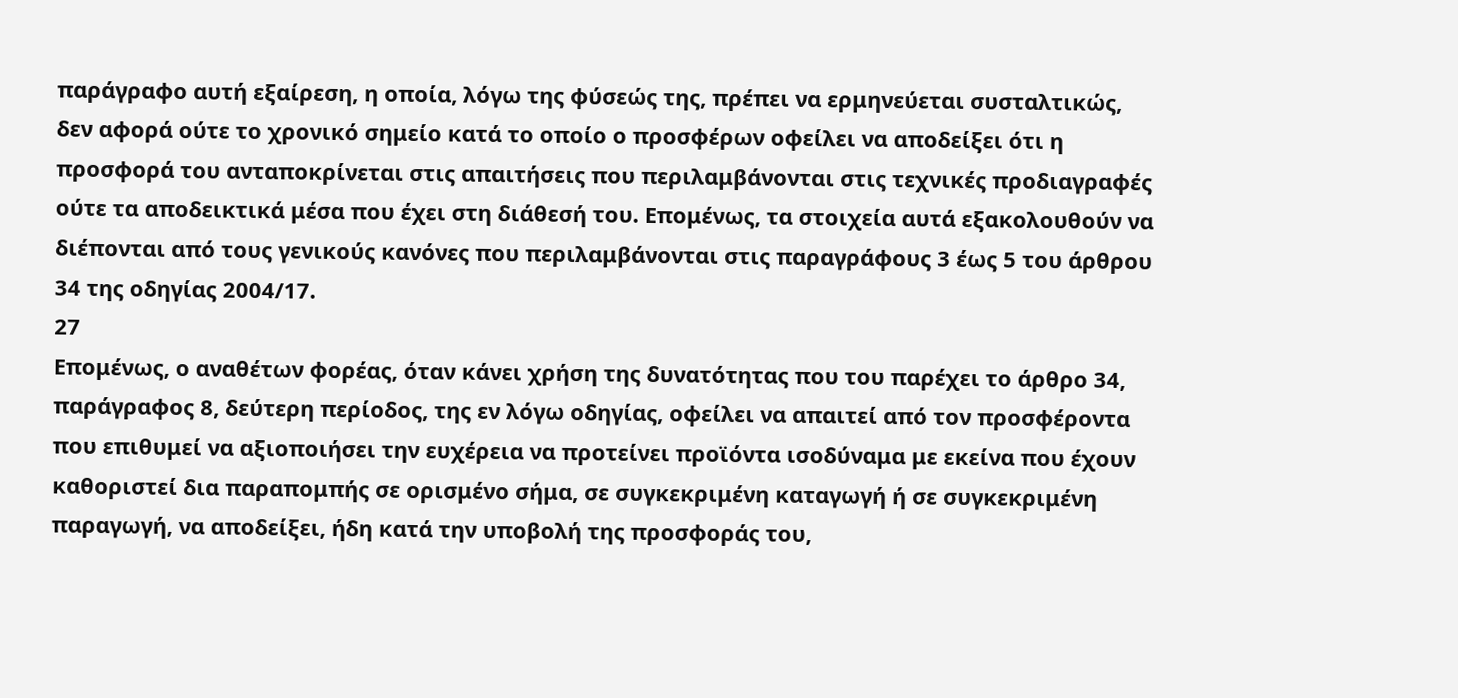παράγραφο αυτή εξαίρεση, η οποία, λόγω της φύσεώς της, πρέπει να ερμηνεύεται συσταλτικώς, δεν αφορά ούτε το χρονικό σημείο κατά το οποίο ο προσφέρων οφείλει να αποδείξει ότι η προσφορά του ανταποκρίνεται στις απαιτήσεις που περιλαμβάνονται στις τεχνικές προδιαγραφές ούτε τα αποδεικτικά μέσα που έχει στη διάθεσή του. Επομένως, τα στοιχεία αυτά εξακολουθούν να διέπονται από τους γενικούς κανόνες που περιλαμβάνονται στις παραγράφους 3 έως 5 του άρθρου 34 της οδηγίας 2004/17.
27
Επομένως, ο αναθέτων φορέας, όταν κάνει χρήση της δυνατότητας που του παρέχει το άρθρο 34, παράγραφος 8, δεύτερη περίοδος, της εν λόγω οδηγίας, οφείλει να απαιτεί από τον προσφέροντα που επιθυμεί να αξιοποιήσει την ευχέρεια να προτείνει προϊόντα ισοδύναμα με εκείνα που έχουν καθοριστεί δια παραπομπής σε ορισμένο σήμα, σε συγκεκριμένη καταγωγή ή σε συγκεκριμένη παραγωγή, να αποδείξει, ήδη κατά την υποβολή της προσφοράς του,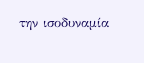την ισοδυναμία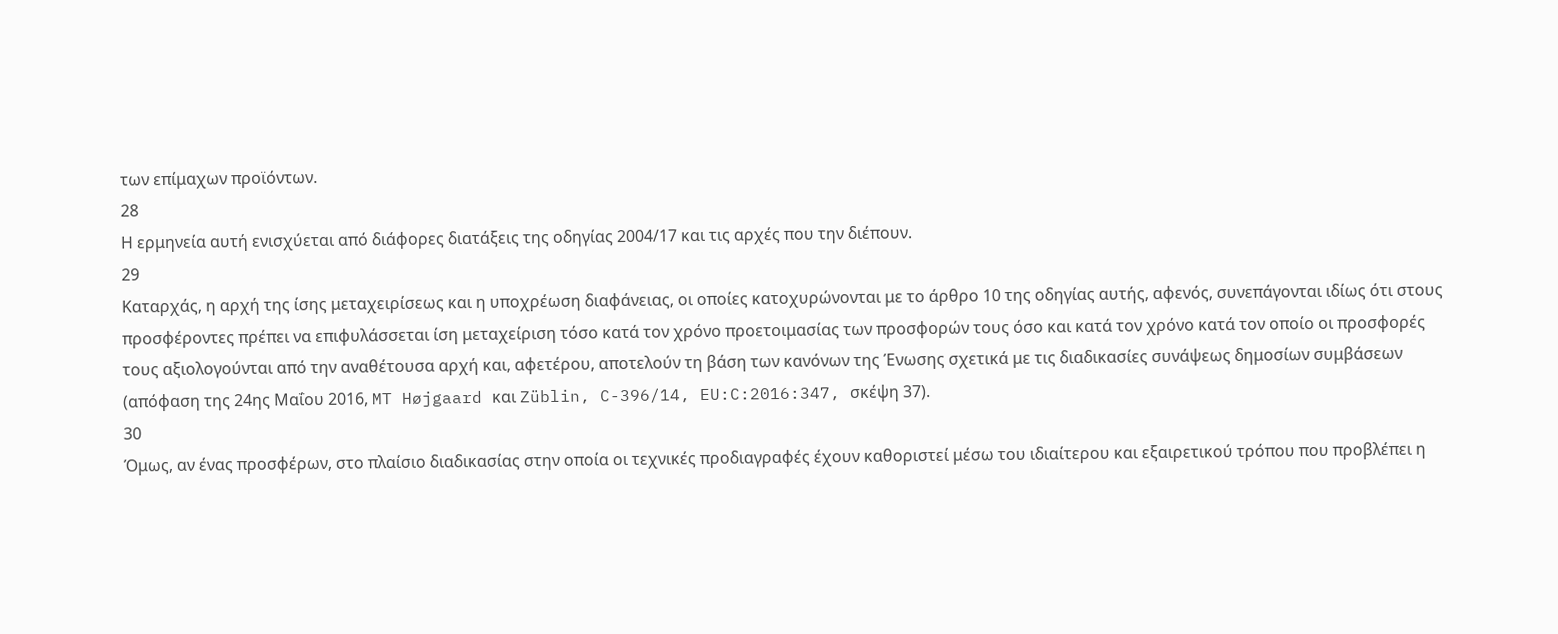των επίμαχων προϊόντων.
28
Η ερμηνεία αυτή ενισχύεται από διάφορες διατάξεις της οδηγίας 2004/17 και τις αρχές που την διέπουν.
29
Καταρχάς, η αρχή της ίσης μεταχειρίσεως και η υποχρέωση διαφάνειας, οι οποίες κατοχυρώνονται με το άρθρο 10 της οδηγίας αυτής, αφενός, συνεπάγονται ιδίως ότι στους προσφέροντες πρέπει να επιφυλάσσεται ίση μεταχείριση τόσο κατά τον χρόνο προετοιμασίας των προσφορών τους όσο και κατά τον χρόνο κατά τον οποίο οι προσφορές τους αξιολογούνται από την αναθέτουσα αρχή και, αφετέρου, αποτελούν τη βάση των κανόνων της Ένωσης σχετικά με τις διαδικασίες συνάψεως δημοσίων συμβάσεων (απόφαση της 24ης Μαΐου 2016, MT Højgaard και Züblin, C-396/14, EU:C:2016:347, σκέψη 37).
30
Όμως, αν ένας προσφέρων, στο πλαίσιο διαδικασίας στην οποία οι τεχνικές προδιαγραφές έχουν καθοριστεί μέσω του ιδιαίτερου και εξαιρετικού τρόπου που προβλέπει η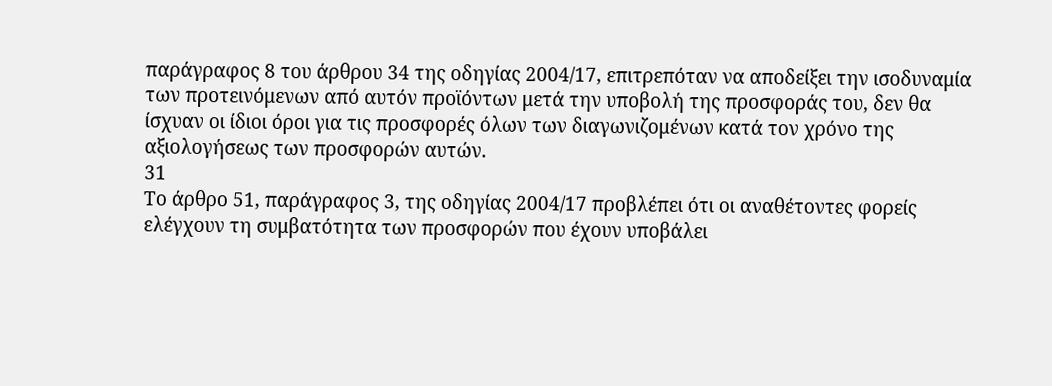παράγραφος 8 του άρθρου 34 της οδηγίας 2004/17, επιτρεπόταν να αποδείξει την ισοδυναμία των προτεινόμενων από αυτόν προϊόντων μετά την υποβολή της προσφοράς του, δεν θα ίσχυαν οι ίδιοι όροι για τις προσφορές όλων των διαγωνιζομένων κατά τον χρόνο της αξιολογήσεως των προσφορών αυτών.
31
Το άρθρο 51, παράγραφος 3, της οδηγίας 2004/17 προβλέπει ότι οι αναθέτοντες φορείς ελέγχουν τη συμβατότητα των προσφορών που έχουν υποβάλει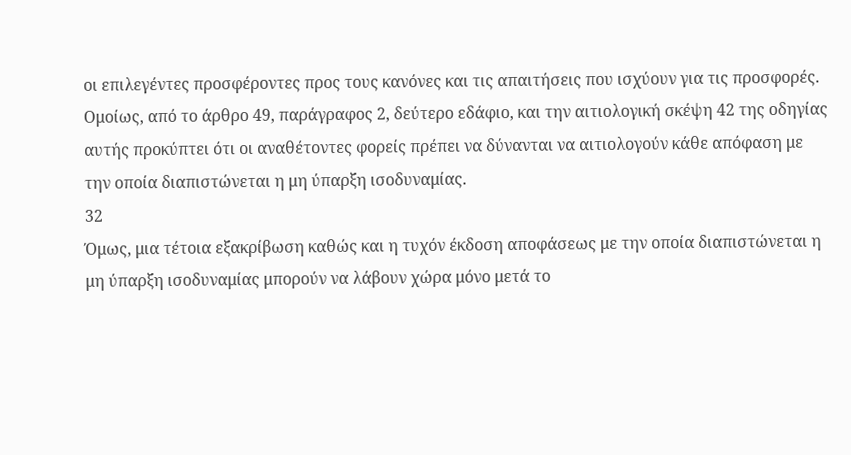οι επιλεγέντες προσφέροντες προς τους κανόνες και τις απαιτήσεις που ισχύουν για τις προσφορές. Ομοίως, από το άρθρο 49, παράγραφος 2, δεύτερο εδάφιο, και την αιτιολογική σκέψη 42 της οδηγίας αυτής προκύπτει ότι οι αναθέτοντες φορείς πρέπει να δύνανται να αιτιολογούν κάθε απόφαση με την οποία διαπιστώνεται η μη ύπαρξη ισοδυναμίας.
32
Όμως, μια τέτοια εξακρίβωση καθώς και η τυχόν έκδοση αποφάσεως με την οποία διαπιστώνεται η μη ύπαρξη ισοδυναμίας μπορούν να λάβουν χώρα μόνο μετά το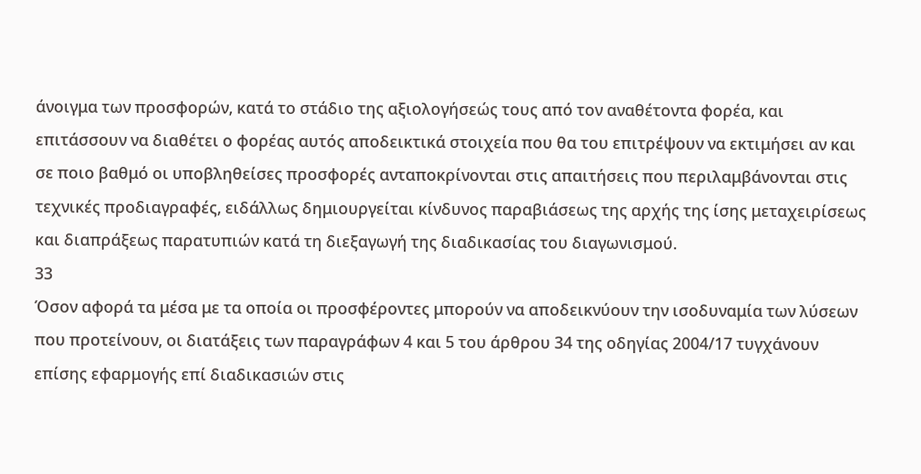άνοιγμα των προσφορών, κατά το στάδιο της αξιολογήσεώς τους από τον αναθέτοντα φορέα, και επιτάσσουν να διαθέτει ο φορέας αυτός αποδεικτικά στοιχεία που θα του επιτρέψουν να εκτιμήσει αν και σε ποιο βαθμό οι υποβληθείσες προσφορές ανταποκρίνονται στις απαιτήσεις που περιλαμβάνονται στις τεχνικές προδιαγραφές, ειδάλλως δημιουργείται κίνδυνος παραβιάσεως της αρχής της ίσης μεταχειρίσεως και διαπράξεως παρατυπιών κατά τη διεξαγωγή της διαδικασίας του διαγωνισμού.
33
Όσον αφορά τα μέσα με τα οποία οι προσφέροντες μπορούν να αποδεικνύουν την ισοδυναμία των λύσεων που προτείνουν, οι διατάξεις των παραγράφων 4 και 5 του άρθρου 34 της οδηγίας 2004/17 τυγχάνουν επίσης εφαρμογής επί διαδικασιών στις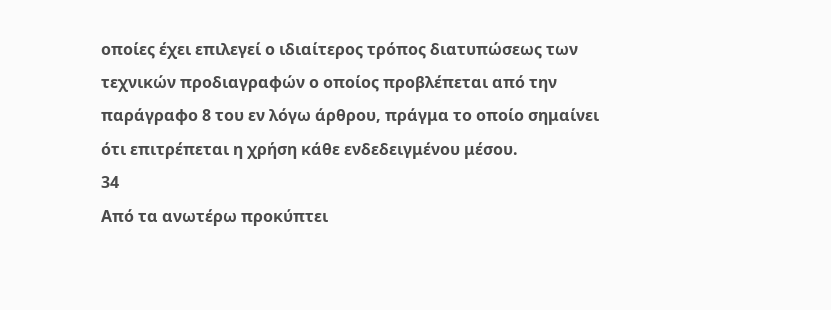οποίες έχει επιλεγεί ο ιδιαίτερος τρόπος διατυπώσεως των τεχνικών προδιαγραφών ο οποίος προβλέπεται από την παράγραφο 8 του εν λόγω άρθρου, πράγμα το οποίο σημαίνει ότι επιτρέπεται η χρήση κάθε ενδεδειγμένου μέσου.
34
Από τα ανωτέρω προκύπτει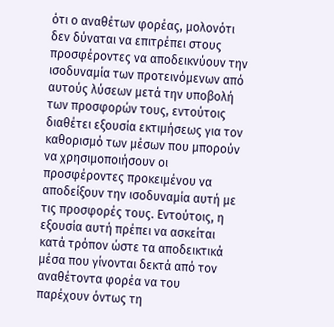ότι ο αναθέτων φορέας, μολονότι δεν δύναται να επιτρέπει στους προσφέροντες να αποδεικνύουν την ισοδυναμία των προτεινόμενων από αυτούς λύσεων μετά την υποβολή των προσφορών τους, εντούτοις διαθέτει εξουσία εκτιμήσεως για τον καθορισμό των μέσων που μπορούν να χρησιμοποιήσουν οι προσφέροντες προκειμένου να αποδείξουν την ισοδυναμία αυτή με τις προσφορές τους. Εντούτοις, η εξουσία αυτή πρέπει να ασκείται κατά τρόπον ώστε τα αποδεικτικά μέσα που γίνονται δεκτά από τον αναθέτοντα φορέα να του παρέχουν όντως τη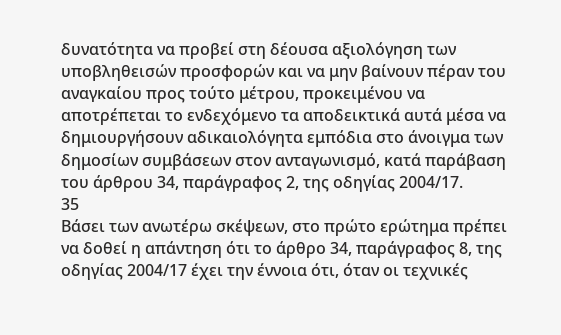δυνατότητα να προβεί στη δέουσα αξιολόγηση των υποβληθεισών προσφορών και να μην βαίνουν πέραν του αναγκαίου προς τούτο μέτρου, προκειμένου να αποτρέπεται το ενδεχόμενο τα αποδεικτικά αυτά μέσα να δημιουργήσουν αδικαιολόγητα εμπόδια στο άνοιγμα των δημοσίων συμβάσεων στον ανταγωνισμό, κατά παράβαση του άρθρου 34, παράγραφος 2, της οδηγίας 2004/17.
35
Βάσει των ανωτέρω σκέψεων, στο πρώτο ερώτημα πρέπει να δοθεί η απάντηση ότι το άρθρο 34, παράγραφος 8, της οδηγίας 2004/17 έχει την έννοια ότι, όταν οι τεχνικές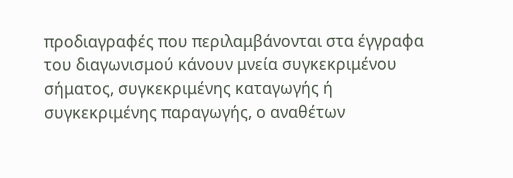προδιαγραφές που περιλαμβάνονται στα έγγραφα του διαγωνισμού κάνουν μνεία συγκεκριμένου σήματος, συγκεκριμένης καταγωγής ή συγκεκριμένης παραγωγής, ο αναθέτων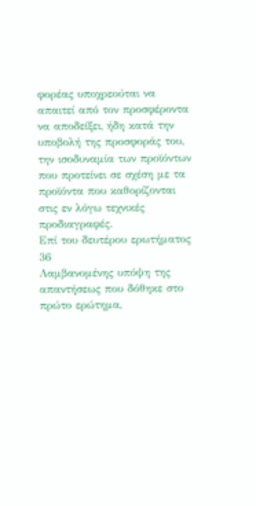φορέας υποχρεούται να απαιτεί από τον προσφέροντα να αποδείξει, ήδη κατά την υποβολή της προσφοράς του, την ισοδυναμία των προϊόντων που προτείνει σε σχέση με τα προϊόντα που καθορίζονται στις εν λόγω τεχνικές προδιαγραφές.
Επί του δευτέρου ερωτήματος
36
Λαμβανομένης υπόψη της απαντήσεως που δόθηκε στο πρώτο ερώτημα,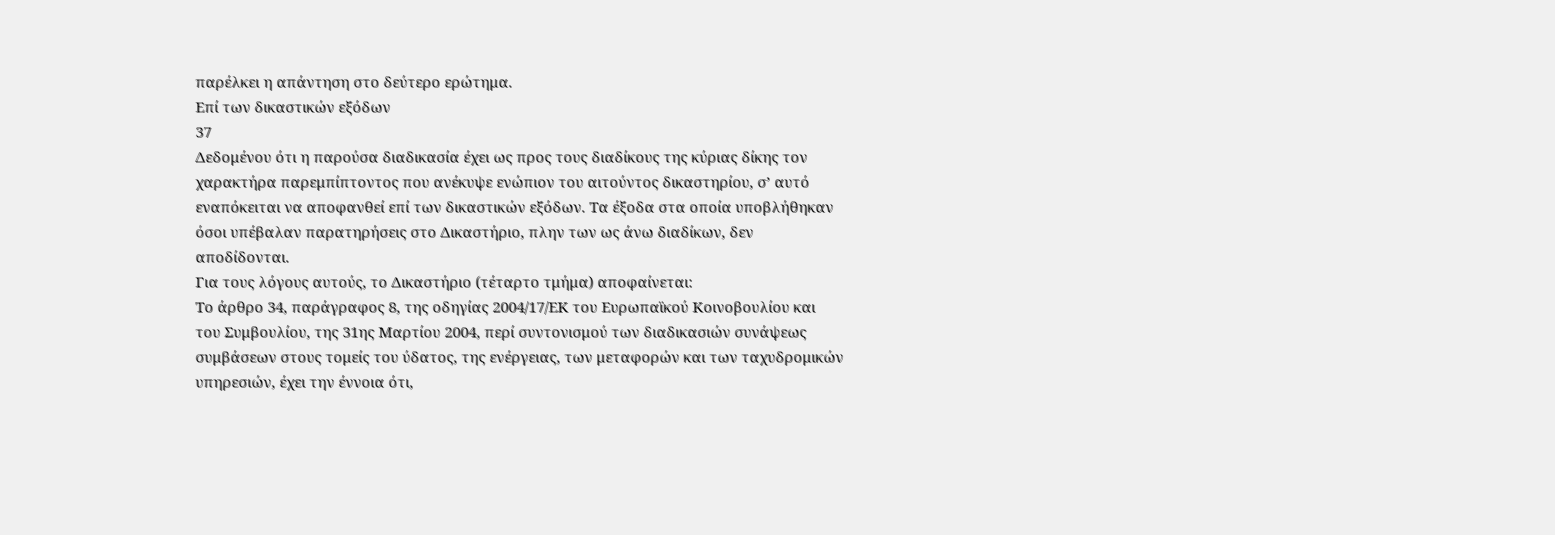παρέλκει η απάντηση στο δεύτερο ερώτημα.
Επί των δικαστικών εξόδων
37
Δεδομένου ότι η παρούσα διαδικασία έχει ως προς τους διαδίκους της κύριας δίκης τον χαρακτήρα παρεμπίπτοντος που ανέκυψε ενώπιον του αιτούντος δικαστηρίου, σ’ αυτό εναπόκειται να αποφανθεί επί των δικαστικών εξόδων. Τα έξοδα στα οποία υποβλήθηκαν όσοι υπέβαλαν παρατηρήσεις στο Δικαστήριο, πλην των ως άνω διαδίκων, δεν αποδίδονται.
Για τους λόγους αυτούς, το Δικαστήριο (τέταρτο τμήμα) αποφαίνεται:
Το άρθρο 34, παράγραφος 8, της οδηγίας 2004/17/ΕΚ του Ευρωπαϊκού Κοινοβουλίου και του Συμβουλίου, της 31ης Μαρτίου 2004, περί συντονισμού των διαδικασιών συνάψεως συμβάσεων στους τομείς του ύδατος, της ενέργειας, των μεταφορών και των ταχυδρομικών υπηρεσιών, έχει την έννοια ότι,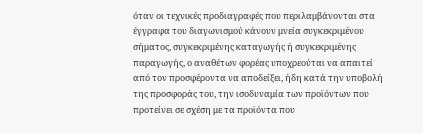όταν οι τεχνικές προδιαγραφές που περιλαμβάνονται στα έγγραφα του διαγωνισμού κάνουν μνεία συγκεκριμένου σήματος, συγκεκριμένης καταγωγής ή συγκεκριμένης παραγωγής, ο αναθέτων φορέας υποχρεούται να απαιτεί από τον προσφέροντα να αποδείξει, ήδη κατά την υποβολή της προσφοράς του, την ισοδυναμία των προϊόντων που προτείνει σε σχέση με τα προϊόντα που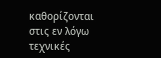καθορίζονται στις εν λόγω τεχνικές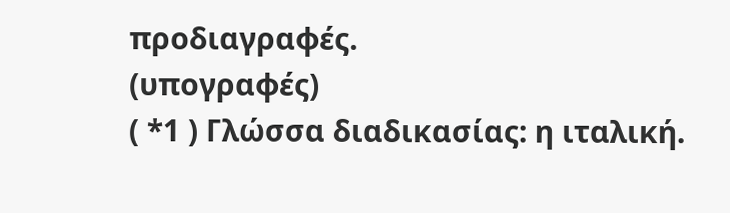προδιαγραφές.
(υπογραφές)
( *1 ) Γλώσσα διαδικασίας: η ιταλική.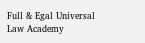Full & Egal Universal Law Academy